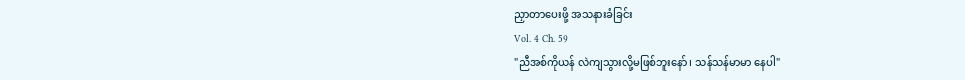ညှာတာပေးဖို့ အသနားခံခြင်း
Vol. 4 Ch. 59
"ညီအစ်ကိုယန် လဲကျသွားလို့မဖြစ်ဘူးနော်၊ သန်သန်မာမာ နေပါ"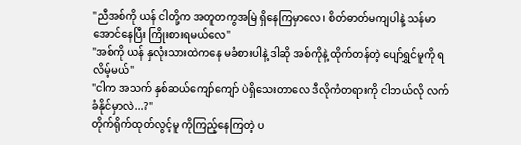"ညီအစ်ကို ယန် ငါတို့က အတူတကွအမြဲ ရှိနေကြမှာလေ၊ စိတ်ဓာတ်မကျပါနဲ့ သန်မာအောင်နေပြီး ကြိုးစားရမယ်လေ"
"အစ်ကို ယန် နှလုံးသားထဲကနေ မခံစားပါနဲ့ ဒါဆို အစ်ကိုနဲ့ ထိုက်တန်တဲ့ ပျော်ရွှင်မူကို ရလိမ့်မယ်"
"ငါက အသက် နှစ်ဆယ်ကျော်ကျော် ပဲရှိသေးတာလေ ဒီလိုကံတရားကို ငါဘယ်လို လက်ခံနိုင်မှာလဲ...?"
တိုက်ရိုက်ထုတ်လွင့်မူ ကိုကြည့်နေကြတဲ့ ပ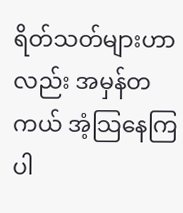ရိတ်သတ်များဟာလည်း အမှန်တကယ် အံ့သြနေကြပါ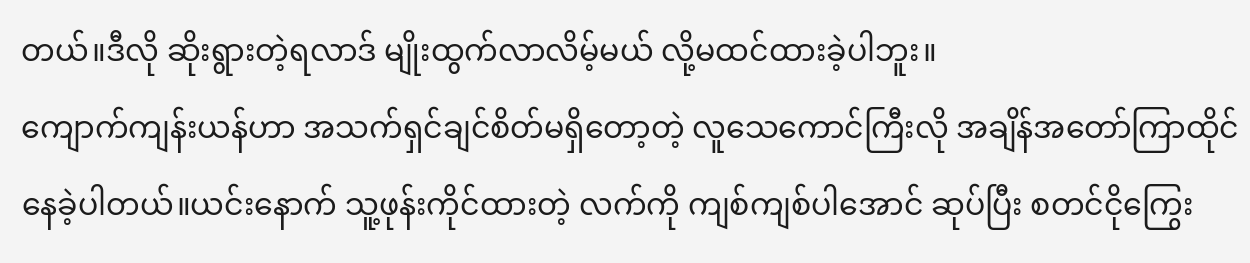တယ်။ဒီလို ဆိုးရွားတဲ့ရလာဒ် မျိုးထွက်လာလိမ့်မယ် လို့မထင်ထားခဲ့ပါဘူး။
ကျောက်ကျန်းယန်ဟာ အသက်ရှင်ချင်စိတ်မရှိတော့တဲ့ လူသေကောင်ကြီးလို အချိန်အတော်ကြာထိုင်နေခဲ့ပါတယ်။ယင်းနောက် သူ့ဖုန်းကိုင်ထားတဲ့ လက်ကို ကျစ်ကျစ်ပါအောင် ဆုပ်ပြီး စတင်ငိုကြွေး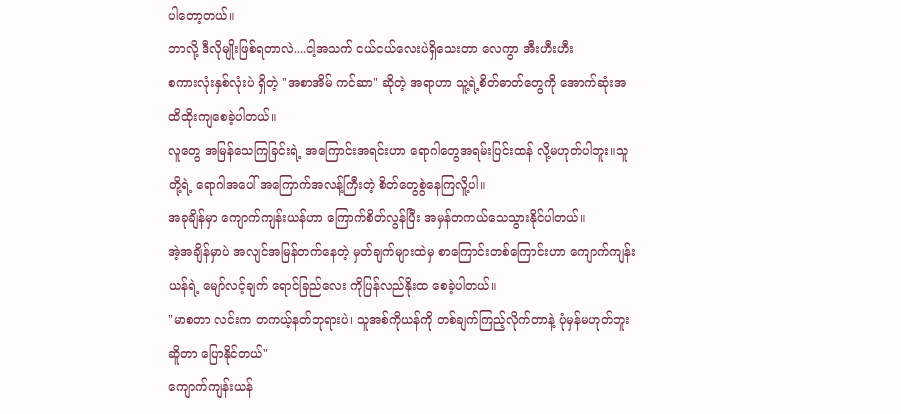ပါတော့တယ်။
ဘာလို့ ဒီလိုမျိုးဖြစ်ရတာလဲ....ငါ့အသက် ငယ်ငယ်လေးပဲရှိသေးတာ လေကွာ အီးဟီးဟီး
စကားလုံးနှစ်လုံးပဲ ရှိတဲ့ "အစာအိမ် ကင်ဆာ" ဆိုတဲ့ အရာဟာ သူ့ရဲ့စိတ်ဓာတ်တွေကို အောက်ဆုံးအထိထိုးကျစေခဲ့ပါတယ်။
လူတွေ အမြန်သေကြခြင်းရဲ့ အကြောင်းအရင်းဟာ ရောဂါတွေအရမ်းပြင်းထန် လို့မဟုတ်ပါဘူး။သူတို့ရဲ့ ရောဂါအပေါ် အကြောက်အလန့်ကြီးတဲ့ စိတ်တွေစွဲနေကြလိူ့ပါ။
အခုချိန်မှာ ကျောက်ကျန်းယန်ဟာ ကြောက်စိတ်လွန်ပြီး အမှန်တကယ်သေသွားနိုင်ပါတယ်။
အဲ့အချိန်မှာပဲ အလျင်အမြန်တက်နေတဲ့ မှတ်ချက်များထဲမှ စာကြောင်းတစ်ကြောင်းဟာ ကျောက်ကျန်းယန်ရဲ့ မျော်လင့်ချက် ရောင်ခြည်လေး ကိုပြန်လည်နိုးထ စေခဲ့ပါတယ်။
"မာစတာ လင်းက တကယ့်နတ်ဘုရားပဲ၊ သူအစ်ကိုယန်ကို တစ်ချက်ကြည့်လိုက်တာနဲ့ ပုံမှန်မဟုတ်ဘူးဆိူတာ ပြောနိုင်တယ်"
ကျောက်ကျန်းယန်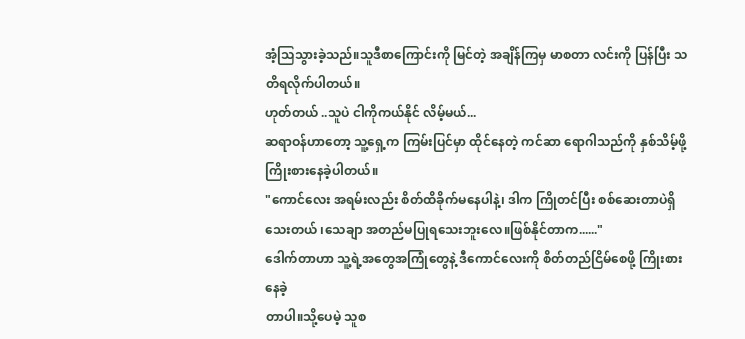အံ့သြသွားခဲ့သည်။သူဒီစာကြောင်းကို မြင်တဲ့ အချိန်ကြမှ မာစတာ လင်းကို ပြန်ပြီး သတိရလိုက်ပါတယ်။
ဟုတ်တယ် ..သူပဲ ငါကိုကယ်နိုင် လိမ့်မယ်...
ဆရာဝန်ဟာတော့ သူ့ရှေ့က ကြမ်းပြင်မှာ ထိုင်နေတဲ့ ကင်ဆာ ရောဂါသည်ကို နှစ်သိမ့်ဖို့ ကြိုးစားနေခဲ့ပါတယ်။
"ကောင်လေး အရမ်းလည်း စိတ်ထိခိုက်မနေပါနဲ့၊ ဒါက ကြိုတင်ပြီး စစ်ဆေးတာပဲရှိသေးတယ် ၊သေချာ အတည်မပြုရသေးဘူးလေ။ဖြစ်နိုင်တာက......"
ဒေါက်တာဟာ သူ့ရဲ့အတွေအကြုံတွေနဲ့ ဒီကောင်လေးကို စိတ်တည်ငြိမ်စေဖို့ ကြိုးစားနေခဲ့
တာပါ။သို့ပေမဲ့ သူစ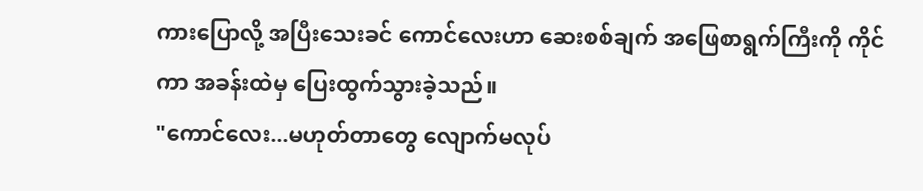ကားပြောလို့ အပြီးသေးခင် ကောင်လေးဟာ ဆေးစစ်ချက် အဖြေစာရွက်ကြီးကို ကိုင်ကာ အခန်းထဲမှ ပြေးထွက်သွားခဲ့သည်။
"ကောင်လေး...မဟုတ်တာတွေ လျောက်မလုပ်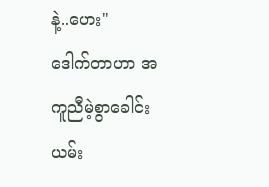နဲ့..ဟေး"
ဒေါက်တာဟာ အကူညီမဲ့စွာခေါင်းယမ်း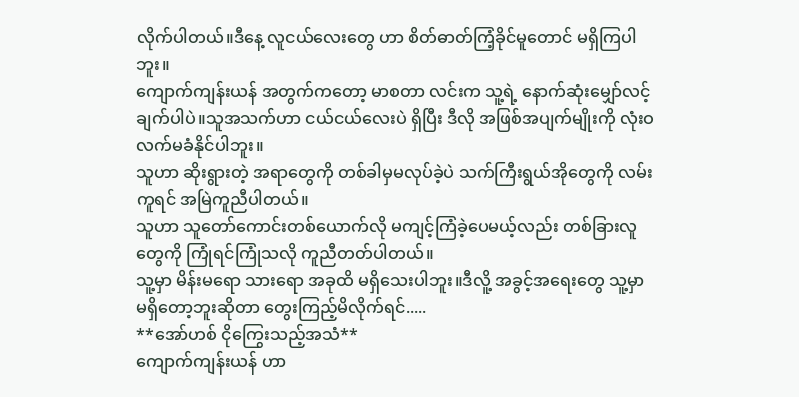လိုက်ပါတယ်။ဒီနေ့ လူငယ်လေးတွေ ဟာ စိတ်ဓာတ်ကြံ့ခိုင်မူတောင် မရှိကြပါဘူး။
ကျောက်ကျန်းယန် အတွက်ကတော့ မာစတာ လင်းက သူ့ရဲ့ နောက်ဆုံးမျှော်လင့်ချက်ပါပဲ။သူအသက်ဟာ ငယ်ငယ်လေးပဲ ရှိပြီး ဒီလို အဖြစ်အပျက်မျိုးကို လုံးဝလက်မခံနိုင်ပါဘူး။
သူဟာ ဆိုးရွားတဲ့ အရာတွေကို တစ်ခါမှမလုပ်ခဲ့ပဲ သက်ကြီးရွယ်အိုတွေကို လမ်းကူရင် အမြဲကူညီပါတယ်။
သူဟာ သူတော်ကောင်းတစ်ယောက်လို မကျင့်ကြံခဲ့ပေမယ့်လည်း တစ်ခြားလူတွေကို ကြုံရင်ကြုံသလို ကူညီတတ်ပါတယ်။
သူ့မှာ မိန်းမရော သားရော အခုထိ မရှိသေးပါဘူး။ဒီလိူ့ အခွင့်အရေးတွေ သူ့မှာမရှိတော့ဘူးဆိုတာ တွေးကြည့်မိလိုက်ရင်.....
**အော်ဟစ် ငိုကြွေးသည့်အသံ**
ကျောက်ကျန်းယန် ဟာ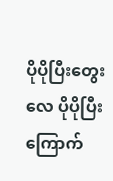ပိုပိုပြီးတွေးလေ ပိုပိုပြီးကြောက်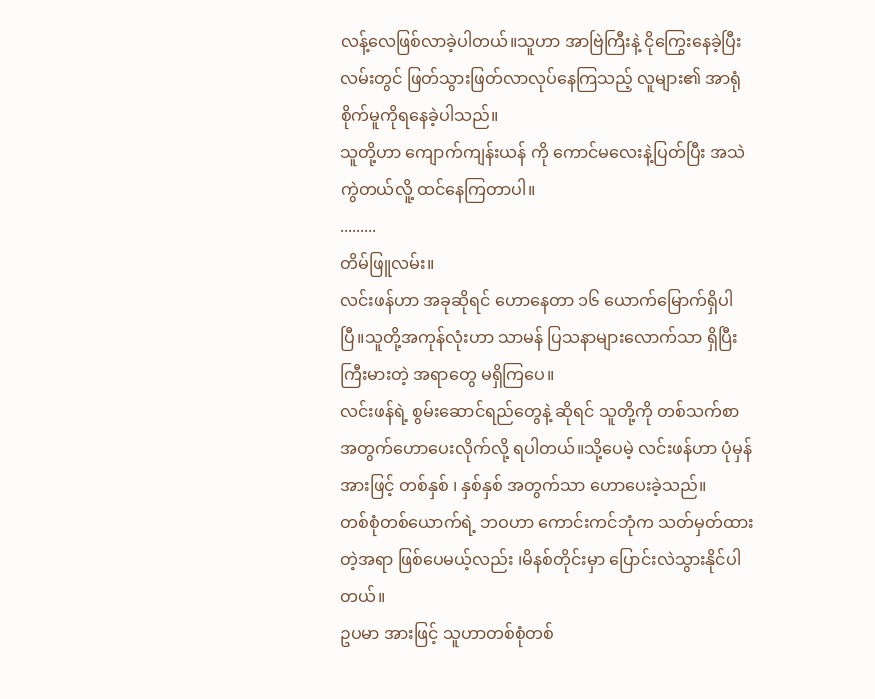လန့်လေဖြစ်လာခဲ့ပါတယ်။သူဟာ အာဗြဲကြီးနဲ့ ငိုကြွေးနေခဲ့ပြီး လမ်းတွင် ဖြတ်သွားဖြတ်လာလုပ်နေကြသည့် လူများ၏ အာရုံစိုက်မူကိုရနေခဲ့ပါသည်။
သူတို့ဟာ ကျောက်ကျန်းယန် ကို ကောင်မလေးနဲ့ပြတ်ပြီး အသဲကွဲတယ်လိူ့ ထင်နေကြတာပါ။
.........
တိမ်ဖြူလမ်း။
လင်းဖန်ဟာ အခုဆိုရင် ဟောနေတာ ၁၆ ယောက်မြောက်ရှိပါပြီ။သူတို့အကုန်လုံးဟာ သာမန် ပြသနာများလောက်သာ ရှိပြီး ကြီးမားတဲ့ အရာတွေ မရှိကြပေ။
လင်းဖန်ရဲ့ စွမ်းဆောင်ရည်တွေနဲ့ ဆိုရင် သူတို့ကို တစ်သက်စာ အတွက်ဟောပေးလိုက်လို့ ရပါတယ်။သို့ပေမဲ့ လင်းဖန်ဟာ ပုံမှန်အားဖြင့် တစ်နှစ် ၊ နှစ်နှစ် အတွက်သာ ဟောပေးခဲ့သည်။
တစ်စုံတစ်ယောက်ရဲ့ ဘဝဟာ ကောင်းကင်ဘုံက သတ်မှတ်ထားတဲ့အရာ ဖြစ်ပေမယ့်လည်း ၊မိနစ်တိုင်းမှာ ပြောင်းလဲသွားနိုင်ပါတယ်။
ဥပမာ အားဖြင့် သူဟာတစ်စုံတစ်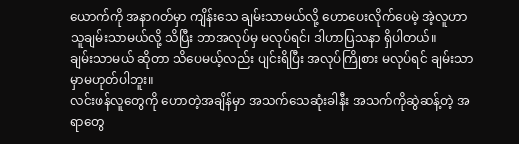ယောက်ကို အနာဂတ်မှာ ကျိန်းသေ ချမ်းသာမယ်လို့ ဟောပေးလိုက်ပေမဲ့ အဲ့လူဟာ သူချမ်းသာမယ်လို့ သိပြီး ဘာအလုပ်မှ မလုပ်ရင်၊ ဒါဟာပြသနာ ရှိပါတယ်။
ချမ်းသာမယ် ဆိုတာ သိပေမယ့်လည်း ပျင်းရိပြီး အလုပ်ကြိုစား မလုပ်ရင် ချမ်းသာမှာမဟုတ်ပါဘူး။
လင်းဖန်လူတွေကို ဟောတဲ့အချိန်မှာ အသက်သေဆုံးခါနီး အသက်ကိုဆွဲဆန့်တဲ့ အရာတွေ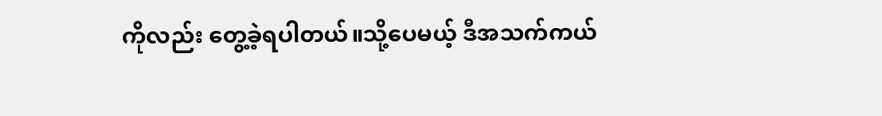ကိုလည်း တွေ့ခဲ့ရပါတယ်။သို့ပေမယ့် ဒီအသက်ကယ်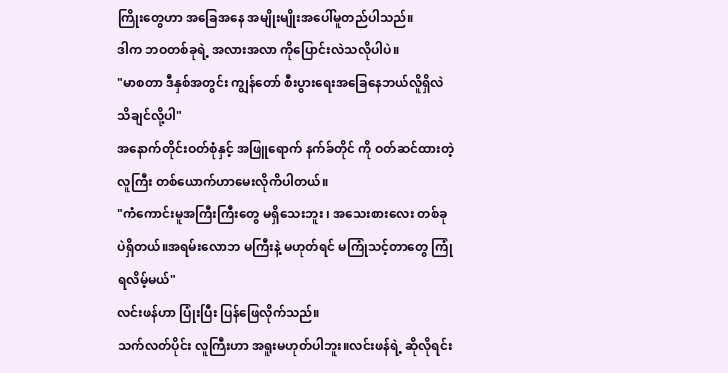ကြိုးတွေဟာ အခြေအနေ အမျိုးမျိုးအပေါ်မူတည်ပါသည်။
ဒါက ဘဝတစ်ခုရဲ့ အလားအလာ ကိုပြောင်းလဲသလိုပါပဲ။
"မာစတာ ဒီနှစ်အတွင်း ကျွန်တော် စီးပွားရေးအခြေနေဘယ်လိူရှိလဲ သိချင်လို့ပါ"
အနောက်တိုင်းဝတ်စုံနှင့် အဖြူရောက် နက်ခ်တိုင် ကို ဝတ်ဆင်ထားတဲ့ လူကြီး တစ်ယောက်ဟာမေးလိုကိပါတယ်။
"ကံကောင်းမူအကြီးကြီးတွေ မရှိသေးဘူး ၊ အသေးစားလေး တစ်ခုပဲရှိတယ်။အရမ်းလောဘ မကြီးနဲ့ မဟုတ်ရင် မကြုံသင့်တာတွေ ကြုံရလိမ့်မယ်"
လင်းဖန်ဟာ ပြုံးပြီး ပြန်ဖြေလိုက်သည်။
သက်လတ်ပိုင်း လူကြီးဟာ အရူးမဟုတ်ပါဘူး။လင်းဖန်ရဲ့ ဆိုလိုရင်း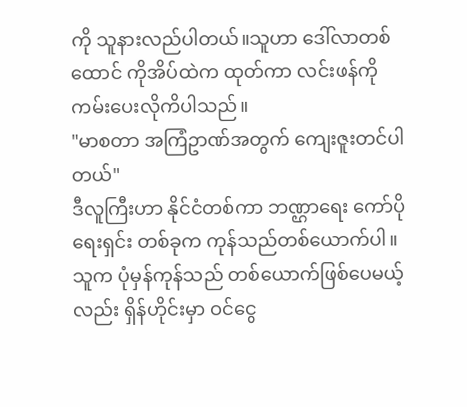ကို သူနားလည်ပါတယ်။သူဟာ ဒေါ်လာတစ်ထောင် ကိုအိပ်ထဲက ထုတ်ကာ လင်းဖန်ကို ကမ်းပေးလိုကိပါသည်။
"မာစတာ အကြံဥာဏ်အတွက် ကျေးဇူးတင်ပါတယ်"
ဒီလူကြီးဟာ နိုင်ငံတစ်ကာ ဘဏ္ဌာရေး ကော်ပိုရေးရှင်း တစ်ခုက ကုန်သည်တစ်ယောက်ပါ။သူက ပုံမှန်ကုန်သည် တစ်ယောက်ဖြစ်ပေမယ့်လည်း ရှိန်ဟိုင်းမှာ ဝင်ငွေ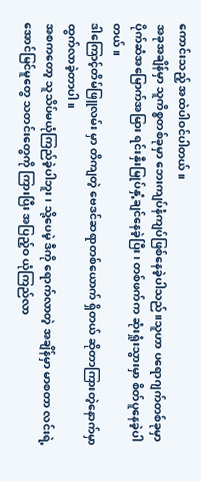ကောင်းသည့် အထဲပါဝင်ပါတယ်။
အခုအချိန်မှာ သူကိစ္စတစ်ခုမှာ ဘေးကျပ်နံကျပ်ဖြစ်နေခဲ့ပါသည်။သူဟာ ပရောဂျက်တစ်ခုမှာ ပိုက်ဆံအမြောက်အမြား ရင်းနှီးမြုပ်နှံ့ချင်နေခဲ့ပြီး၊ တစ်ဖက်က ဆုံးရှုံးသွားမှာ စိတ်ပူနေခဲ့ပါတယ်။
ဒါကြောင့်တိမ်ဖြူလမ်း မှာ တိကျတဲ့ ဗေဒင်ဆရာတစ်ယောက် ရှိတယ် ဆိုတာကြားတဲ့နောက်မှာ ထွက်လာခဲ့တာပါ။
အစကတော့ သူသိပ်မယုံကြည်ခဲ့ပါဘူး၊ သို့ပေမဲ့ ဒီကို ရောက်လာတဲ့ အချိန်မှာ မာစတာ လင်းရဲ့ အောင်မြင်မူတွေ သတင်းတွေကို ကြားပြီး အပြည့်ဝ ယုံကြည်လာ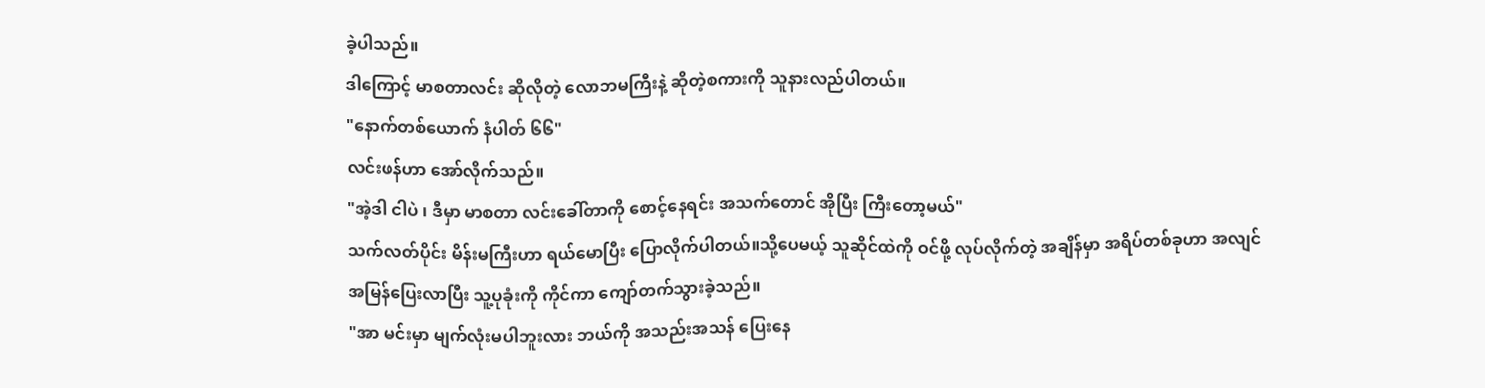ခဲ့ပါသည်။
ဒါကြောင့် မာစတာလင်း ဆိုလိုတဲ့ လောဘမကြီးနဲ့ ဆိုတဲ့စကားကို သူနားလည်ပါတယ်။
"နောက်တစ်ယောက် နံပါတ် ၆၆"
လင်းဖန်ဟာ အော်လိုက်သည်။
"အဲ့ဒါ ငါပဲ ၊ ဒီမှာ မာစတာ လင်းခေါ်တာကို စောင့်နေရင်း အသက်တောင် အိုပြီး ကြီးတော့မယ်"
သက်လတ်ပိုင်း မိန်းမကြီးဟာ ရယ်မောပြီး ပြောလိုက်ပါတယ်။သို့ပေမယ့် သူဆိုင်ထဲကို ဝင်ဖို့ လုပ်လိုက်တဲ့ အချိန်မှာ အရိပ်တစ်ခုဟာ အလျင်အမြန်ပြေးလာပြီး သူ့ပုခုံးကို ကိုင်ကာ ကျော်တက်သွားခဲ့သည်။
"အာ မင်းမှာ မျက်လုံးမပါဘူးလား ဘယ်ကို အသည်းအသန် ပြေးနေ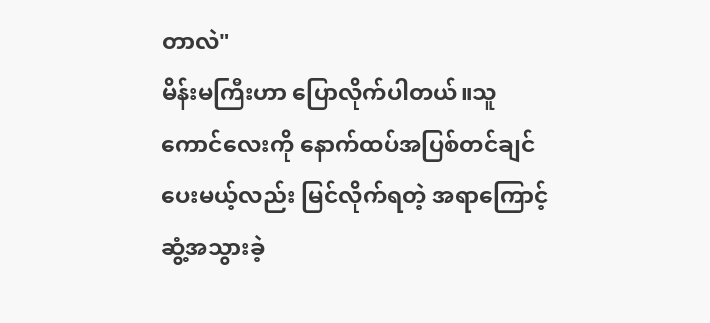တာလဲ"
မိန်းမကြီးဟာ ပြောလိုက်ပါတယ်။သူ ကောင်လေးကို နောက်ထပ်အပြစ်တင်ချင်ပေးမယ့်လည်း မြင်လိုက်ရတဲ့ အရာကြောင့် ဆွံ့အသွားခဲ့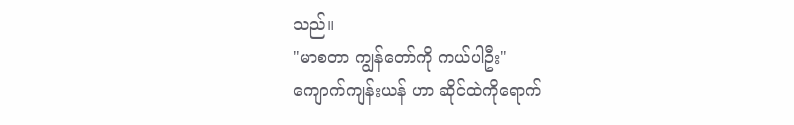သည်။
"မာစတာ ကျွန်တော်ကို ကယ်ပါဦး"
ကျောက်ကျန်းယန် ဟာ ဆိုင်ထဲကိုရောက်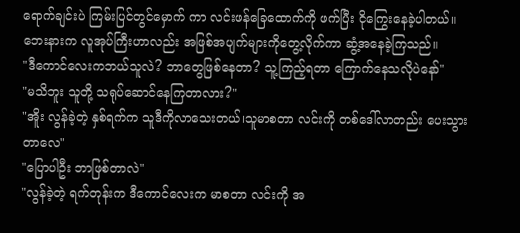ရောက်ချင်းပဲ ကြမ်းပြင်တွင်မှောက် ကာ လင်းဖန်ခြေထောက်ကို ဖက်ပြီး ငိုကြွေးနေခဲ့ပါတယ်။
ဘေးနားက လူအုပ်ကြီးဟာလည်း အဖြစ်အပျက်များကိုတွေ့လိုက်ကာ ဆွံ့အနေခဲ့ကြသည်။
"ဒီကောင်လေးကဘယ်သူလဲ? ဘာတွေဖြစ်နေတာ? သူ့ကြည့်ရတာ ကြောက်နေသလိုပဲနော်"
"မသိဘူး သူတို့ သရုပ်ဆောင်နေကြတာလား?"
"အိူး လွန်ခဲ့တဲ့ နှစ်ရက်က သူဒီကိုလာသေးတယ်၊သူမာစတာ လင်းကို တစ်ဒေါ်လာတည်း ပေးသွားတာလေ"
"ပြောပါဦး ဘာဖြစ်တာလဲ"
"လွန်ခဲ့တဲ့ ရက်တုန်းက ဒီကောင်လေးက မာစတာ လင်းကို အ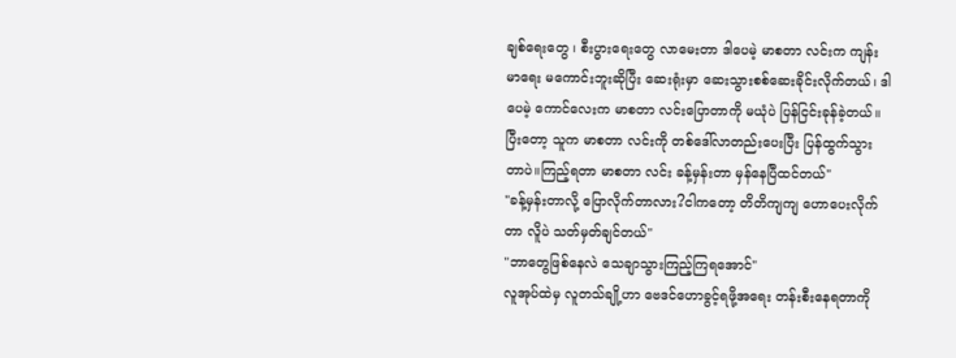ချစ်ရေးတွေ ၊ စီးပွားရေးတွေ လာမေးတာ ဒါပေမဲ့ မာစတာ လင်းက ကျန်းမာရေး မကောင်းဘူးဆိုပြီး ဆေးရုံးမှာ ဆေးသွားစစ်ဆေးခိုင်းလိုက်တယ်၊ ဒါပေမဲ့ ကောင်လေးက မာစတာ လင်းပြောတာကို မယုံပဲ ပြန်ငြင်းခုန်ခဲ့တယ်။ပြီးတော့ သူက မာစတာ လင်းကို တစ်ဒေါ်လာတည်းပေးပြီး ပြန်ထွက်သွားတာပဲ။ကြည့်ရတာ မာစတာ လင်း ခန့်မှန်းတာ မှန်နေပြီထင်တယ်"
"ခန့်မှန်းတာလို့ ပြောလိုက်တာလား?ငါကတော့ တိတိကျကျ ဟောပေးလိုက်တာ လိူပဲ သတ်မှတ်ချင်တယ်"
"ဘာတွေဖြစ်နေလဲ သေချာသွားကြည့်ကြရအောင်"
လူအုပ်ထဲမှ လူတသ်ချို့ဟာ ဗေဒင်ဟောခွင့်ရဖို့အရေး တန်းစီးနေရတာကို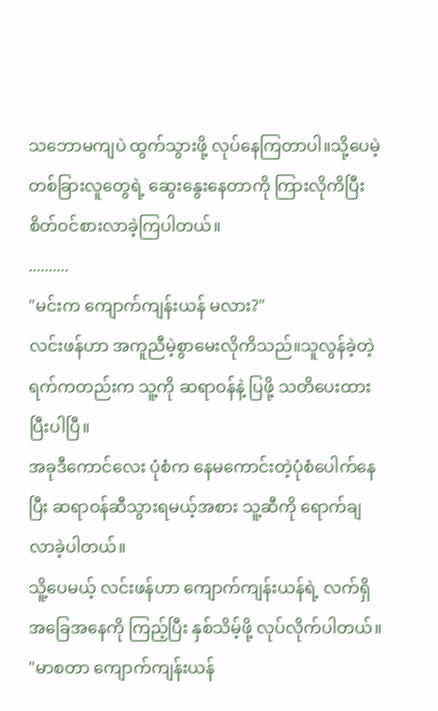သဘောမကျပဲ ထွက်သွားဖို့ လုပ်နေကြတာပါ။သို့ပေမဲ့ တစ်ခြားလူတွေရဲ့ ဆွေးနွေးနေတာကို ကြားလိုကိပြီး စိတ်ဝင်စားလာခဲ့ကြပါတယ်။
..........
"မင်းက ကျောက်ကျန်းယန် မလား?"
လင်းဖန်ဟာ အကူညီမဲ့စွာမေးလိုကိသည်။သူလွန်ခဲ့တဲ့ ရက်ကတည်းက သူ့ကို ဆရာဝန်နဲ့ ပြဖို့ သတိပေးထားပြီးပါပြီ။
အခုဒီကောင်လေး ပုံစံက နေမကောင်းတဲ့ပုံစံပေါက်နေပြီး ဆရာဝန်ဆီသွားရမယ့်အစား သူ့ဆီကို ရောက်ချလာခဲ့ပါတယ်။
သိူ့ပေမယ့် လင်းဖန်ဟာ ကျောက်ကျန်းယန်ရဲ့ လက်ရှိအခြေအနေကို ကြည့်ပြီး နှစ်သိမ့်ဖို့ လုပ်လိုက်ပါတယ်။
"မာစတာ ကျောက်ကျန်းယန်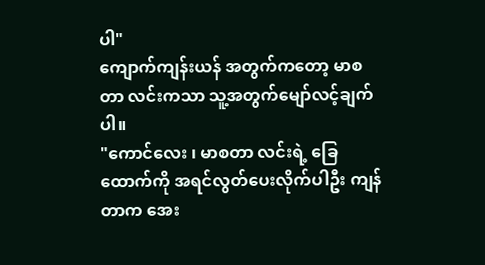ပါ"
ကျောက်ကျန်းယန် အတွက်ကတော့ မာစတာ လင်းကသာ သူ့အတွက်မျော်လင့်ချက်ပါ။
"ကောင်လေး ၊ မာစတာ လင်းရဲ့ ခြေထောက်ကို အရင်လွတ်ပေးလိုက်ပါဦး ကျန်တာက အေး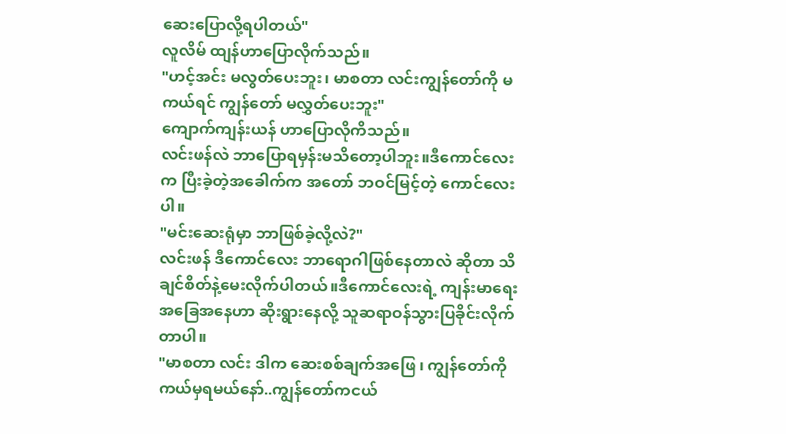ဆေးပြောလို့ရပါတယ်"
လူလိမ် ထျန်ဟာပြောလိုက်သည်။
"ဟင့်အင်း မလွတ်ပေးဘူး၊ မာစတာ လင်းကျွန်တော်ကို မကယ်ရင် ကျွန်တော် မလွှတ်ပေးဘူး"
ကျောက်ကျန်းယန် ဟာပြောလိုကိသည်။
လင်းဖန်လဲ ဘာပြောရမှန်းမသိတော့ပါဘူး။ဒီကောင်လေးက ပြီးခဲ့တဲ့အခေါက်က အတော် ဘဝင်မြင့်တဲ့ ကောင်လေးပါ။
"မင်းဆေးရုံမှာ ဘာဖြစ်ခဲ့လို့လဲ?"
လင်းဖန် ဒီကောင်လေး ဘာရောဂါဖြစ်နေတာလဲ ဆိုတာ သိချင်စိတ်နဲ့မေးလိုက်ပါတယ်။ဒီကောင်လေးရဲ့ ကျန်းမာရေး အခြေအနေဟာ ဆိုးရွားနေလို့ သူဆရာဝန်သွားပြခိုင်းလိုက်တာပါ။
"မာစတာ လင်း ဒါက ဆေးစစ်ချက်အဖြေ ၊ ကျွန်တော်ကို ကယ်မှရမယ်နော်..ကျွန်တော်ကငယ်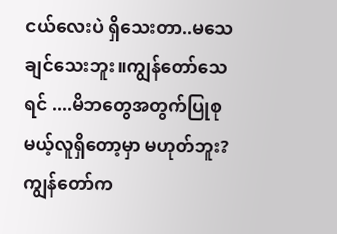ငယ်လေးပဲ ရှိသေးတာ..မသေချင်သေးဘူး။ကျွန်တော်သေရင် ....မိဘတွေအတွက်ပြုစုမယ့်လူရှိတော့မှာ မဟုတ်ဘူး?ကျွန်တော်က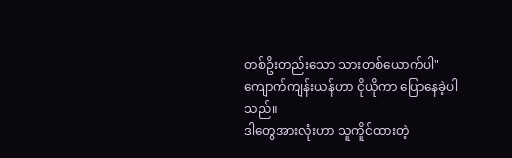တစ်ဥိးတည်းသော သားတစ်ယောက်ပါ"
ကျောက်ကျန်းယန်ဟာ ငိုယိုကာ ပြောနေခဲ့ပါသည်။
ဒါတွေအားလုံးဟာ သူကိူင်ထားတဲ့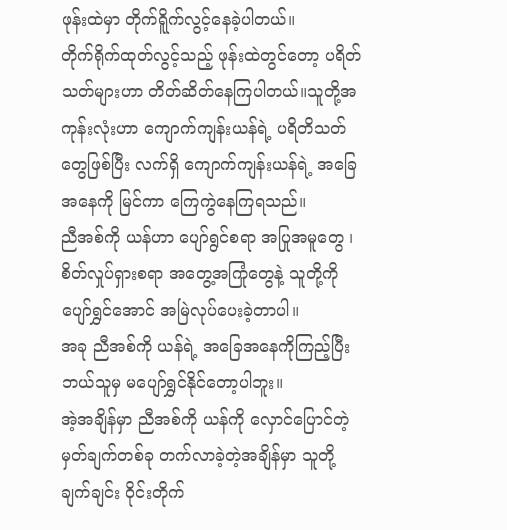ဖုန်းထဲမှာ တိုက်ရိူက်လွင့်နေခဲ့ပါတယ်။
တိုက်ရိုက်ထုတ်လွင့်သည့် ဖုန်းထဲတွင်တော့ ပရိတ်သတ်များဟာ တိတ်ဆိတ်နေကြပါတယ်။သူတို့အကုန်းလုံးဟာ ကျောက်ကျန်းယန်ရဲ့ ပရိတိသတ်တွေဖြစ်ပြီး လက်ရှိ ကျောက်ကျန်းယန်ရဲ့ အခြေအနေကို မြင်ကာ ကြေကွဲနေကြရသည်။
ညီအစ်ကို ယန်ဟာ ပျော်ရွင်စရာ အပြုအမူတွေ ၊စိတ်လှုပ်ရှားစရာ အတွေ့အကြုံတွေနဲ့ သူတို့ကို ပျော်ရွှင်အောင် အမြဲလုပ်ပေးခဲ့တာပါ။
အခု ညီအစ်ကို ယန်ရဲ့ အခြေအနေကိုကြည့်ပြီး ဘယ်သူမှ မပျော်ရွှင်နိုင်တော့ပါဘူး။
အဲ့အချိန်မှာ ညီအစ်ကို ယန်ကို လှောင်ပြောင်တဲ့ မှတ်ချက်တစ်ခု တက်လာခဲ့တဲ့အချိန်မှာ သူတို့ ချက်ချင်း ဝိုင်းတိုက်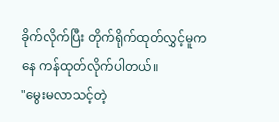ခိုက်လိုက်ပြီး တိုက်ရိုက်ထုတ်လွှင့်မူကနေ ကန်ထုတ်လိုက်ပါတယ်။
"မွေးမလာသင့်တဲ့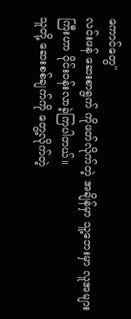ကောင်တွေ"
လင်းဖန် ဆေးစာရွက် ကိုဖတ်လိုက်တဲ့ အချိန်မှာ သူ့ဘေးမှာ လူအများကြီးဟာ ဝိုင်းဝန်းလာခဲ့ကြပါတယ်။
သူတို့ ဆေးစစ်ချက်ကို တွေ့လိုက်တဲ့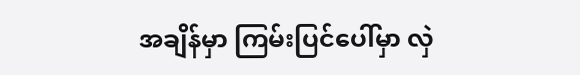အချိန်မှာ ကြမ်းပြင်ပေါ်မှာ လှဲ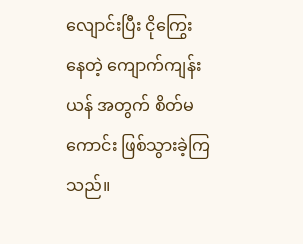လျောင်းပြီး ငိုကြွေးနေတဲ့ ကျောက်ကျန်းယန် အတွက် စိတ်မကောင်း ဖြစ်သွားခဲ့ကြသည်။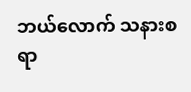ဘယ်လောက် သနားစရာ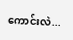ကောင်းလဲ...